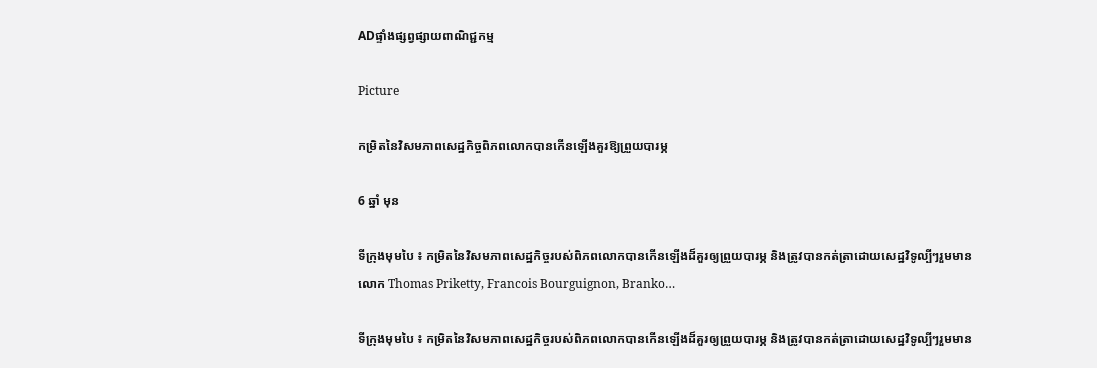ADផ្ទាំងផ្សព្វផ្សាយពាណិជ្ជកម្ម

Picture

កម្រិតនៃវិសមភាពសេដ្ឋកិច្ចពិភពលោកបានកើនឡើងគួរឱ្យព្រួយបារម្ភ

6 ឆ្នាំ មុន

ទីក្រុងមុមបៃ ៖ កម្រិតនៃវិសមភាពសេដ្ឋកិច្ចរបស់ពិភពលោកបានកើនឡើងដ៏គួរឲ្យព្រួយបារម្ភ និងត្រូវបានកត់ត្រាដោយសេដ្ឋវិទូល្បីៗរួមមាន លោក Thomas Priketty, Francois Bourguignon, Branko…

ទីក្រុងមុមបៃ ៖ កម្រិតនៃវិសមភាពសេដ្ឋកិច្ចរបស់ពិភពលោកបានកើនឡើងដ៏គួរឲ្យព្រួយបារម្ភ និងត្រូវបានកត់ត្រាដោយសេដ្ឋវិទូល្បីៗរួមមាន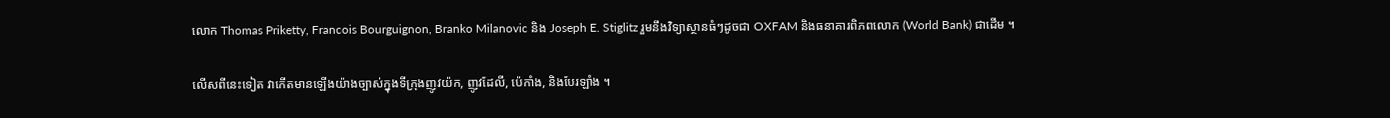លោក Thomas Priketty, Francois Bourguignon, Branko Milanovic និង Joseph E. Stiglitz រួមនឹងវិទ្យាស្ថានធំៗដូចជា OXFAM និងធនាគារពិភពលោក (World Bank) ជាដើម ។

លើសពីនេះទៀត វាកើតមានឡើងយ៉ាងច្បាស់ក្នុងទីក្រុងញូវយ៉ក, ញូវដែលី, ប៉េកាំង, និងបែរឡាំង ។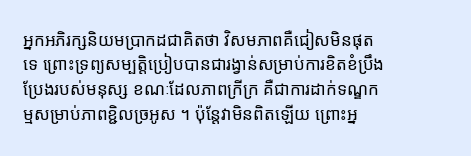អ្នកអភិរក្សនិយមប្រាកដជាគិតថា វិសមភាពគឺជៀសមិនផុតទេ ព្រោះទ្រព្យសម្បត្តិប្រៀបបានជារង្វាន់សម្រាប់ការខិតខំប្រឹងប្រែងរបស់មនុស្ស ខណៈដែលភាពក្រីក្រ គឺជាការដាក់ទណ្ឌកម្មសម្រាប់ភាពខ្ជិលច្រអូស ។ ប៉ុន្តែវាមិនពិតឡើយ ព្រោះអ្ន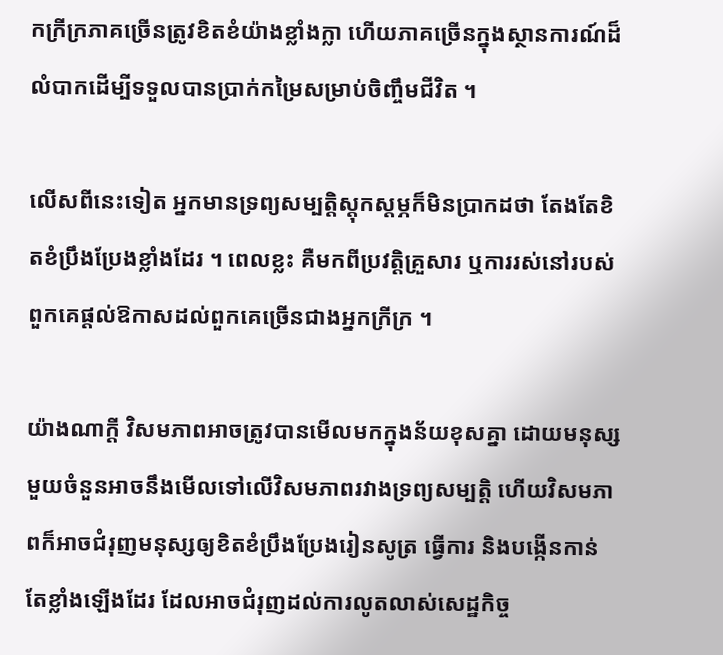កក្រីក្រភាគច្រើនត្រូវខិតខំយ៉ាងខ្លាំងក្លា ហើយភាគច្រើនក្នុងស្ថានការណ៍ដ៏លំបាកដើម្បីទទួលបានប្រាក់កម្រៃសម្រាប់ចិញ្ចឹមជីវិត ។

លើសពីនេះទៀត អ្នកមានទ្រព្យសម្បត្តិស្តុកស្តម្ភក៏មិនប្រាកដថា តែងតែខិតខំប្រឹងប្រែងខ្លាំងដែរ ។ ពេលខ្លះ គឺមកពីប្រវត្តិគ្រួសារ ឬការរស់នៅរបស់ពួកគេផ្តល់ឱកាសដល់ពួកគេច្រើនជាងអ្នកក្រីក្រ ។

យ៉ាងណាក្តី វិសមភាពអាចត្រូវបានមើលមកក្នុងន័យខុសគ្នា ដោយមនុស្សមួយចំនួនអាចនឹងមើលទៅលើវិសមភាពរវាងទ្រព្យសម្បត្តិ ហើយវិសមភាពក៏អាចជំរុញមនុស្សឲ្យខិតខំប្រឹងប្រែងរៀនសូត្រ ធ្វើការ និងបង្កើនកាន់តែខ្លាំងឡើងដែរ ដែលអាចជំរុញដល់ការលូតលាស់សេដ្ឋកិច្ច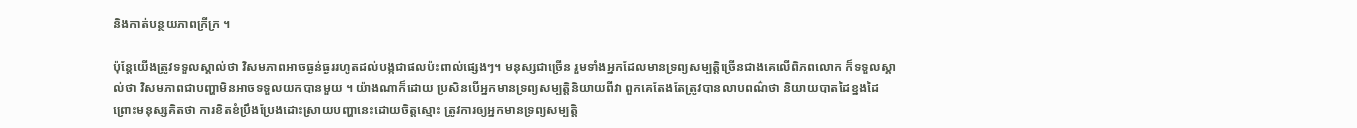និងកាត់បន្ថយភាពក្រីក្រ ។

ប៉ុន្តែយើងត្រូវទទួលស្គាល់ថា វិសមភាពអាចធ្ងន់ធ្ងររហូតដល់បង្កជាផលប៉ះពាល់ផ្សេងៗ។ មនុស្សជាច្រើន រួមទាំងអ្នកដែលមានទ្រព្យសម្បត្តិច្រើនជាងគេលើពិភពលោក ក៏ទទួលស្គាល់ថា វិសមភាពជាបញ្ហាមិនអាចទទួលយកបានមួយ ។ យ៉ាងណាក៏ដោយ ប្រសិនបើអ្នកមានទ្រព្យសម្បត្តិនិយាយពីវា ពួកគេតែងតែត្រូវបានលាបពណ៌ថា និយាយបាតដៃខ្នងដៃ ព្រោះមនុស្សគិតថា ការខិតខំប្រឹងប្រែងដោះស្រាយបញ្ហានេះដោយចិត្តស្មោះ ត្រូវការឲ្យអ្នកមានទ្រព្យសម្បត្តិ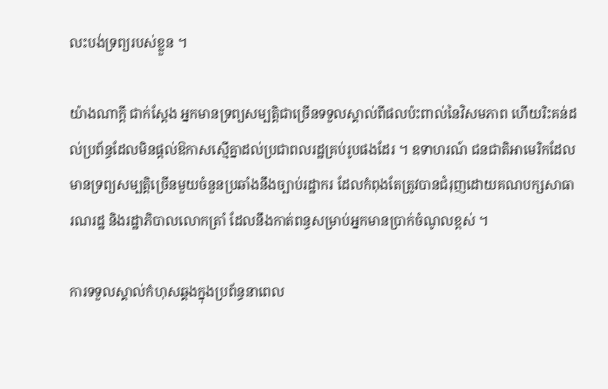លះបង់ទ្រព្យរបស់ខ្លួន ។

យ៉ាងណាក្តី ជាក់ស្តែង អ្នកមានទ្រព្យសម្បត្តិជាច្រើនទទួលស្គាល់ពីផលប៉ះពាល់នៃវិសមភាព ហើយរិះគន់ដល់ប្រព័ន្ធដែលមិនផ្តល់ឱកាសស្មើគ្នាដល់ប្រជាពលរដ្ឋគ្រប់រូបផងដែរ ។ ឧទាហរណ៍ ជនជាតិអាមេរិកដែលមានទ្រព្យសម្បត្តិច្រើនមួយចំនួនប្រឆាំងនឹងច្បាប់រដ្ឋាករ ដែលកំពុងតែត្រូវបានជំរុញដោយគណបក្សសាធារណរដ្ឋ និងរដ្ឋាភិបាលលោកត្រាំ ដែលនឹងកាត់ពន្ធសម្រាប់អ្នកមានប្រាក់ចំណូលខ្ពស់ ។

ការទទួលស្គាល់កំហុសឆ្គងក្នុងប្រព័ន្ធនាពេល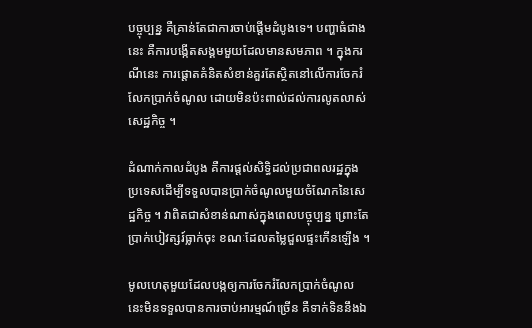បច្ចុប្បន្ន គឺគ្រាន់តែជាការចាប់ផ្តើមដំបូងទេ។ បញ្ហាធំជាងនេះ គឺការបង្កើតសង្គមមួយដែលមានសមភាព ។ ក្នុងករណីនេះ ការផ្តោតគំនិតសំខាន់គួរតែស្ថិតនៅលើការចែករំលែកប្រាក់ចំណូល ដោយមិនប៉ះពាល់ដល់ការលូតលាស់សេដ្ឋកិច្ច ។

ដំណាក់កាលដំបូង គឺការផ្តល់សិទ្ធិដល់ប្រជាពលរដ្ឋក្នុងប្រទេសដើម្បីទទួលបានប្រាក់ចំណូលមួយចំណែកនៃសេដ្ឋកិច្ច ។ វាពិតជាសំខាន់ណាស់ក្នុងពេលបច្ចុប្បន្ន ព្រោះតែប្រាក់បៀវត្សរ៍ធ្លាក់ចុះ ខណៈដែលតម្លៃជួលផ្ទះកើនឡើង ។

មូលហេតុមួយដែលបង្កឲ្យការចែករំលែកប្រាក់ចំណូលនេះមិនទទួលបានការចាប់អារម្មណ៍ច្រើន គឺទាក់ទិននឹងឯ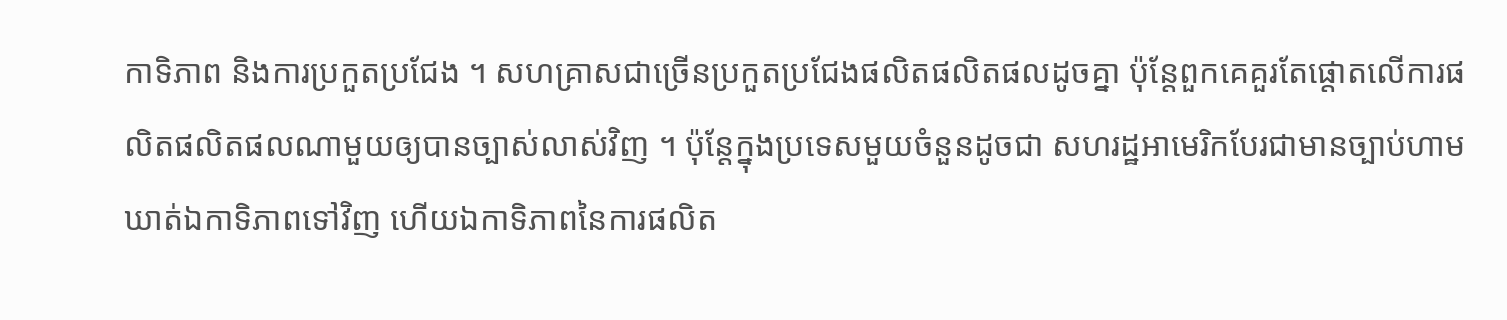កាទិភាព និងការប្រកួតប្រជែង ។ សហគ្រាសជាច្រើនប្រកួតប្រជែងផលិតផលិតផលដូចគ្នា ប៉ុន្តែពួកគេគួរតែផ្តោតលើការផលិតផលិតផលណាមួយឲ្យបានច្បាស់លាស់វិញ ។ ប៉ុន្តែក្នុងប្រទេសមួយចំនួនដូចជា សហរដ្ឋអាមេរិកបែរជាមានច្បាប់ហាមឃាត់ឯកាទិភាពទៅវិញ ហើយឯកាទិភាពនៃការផលិត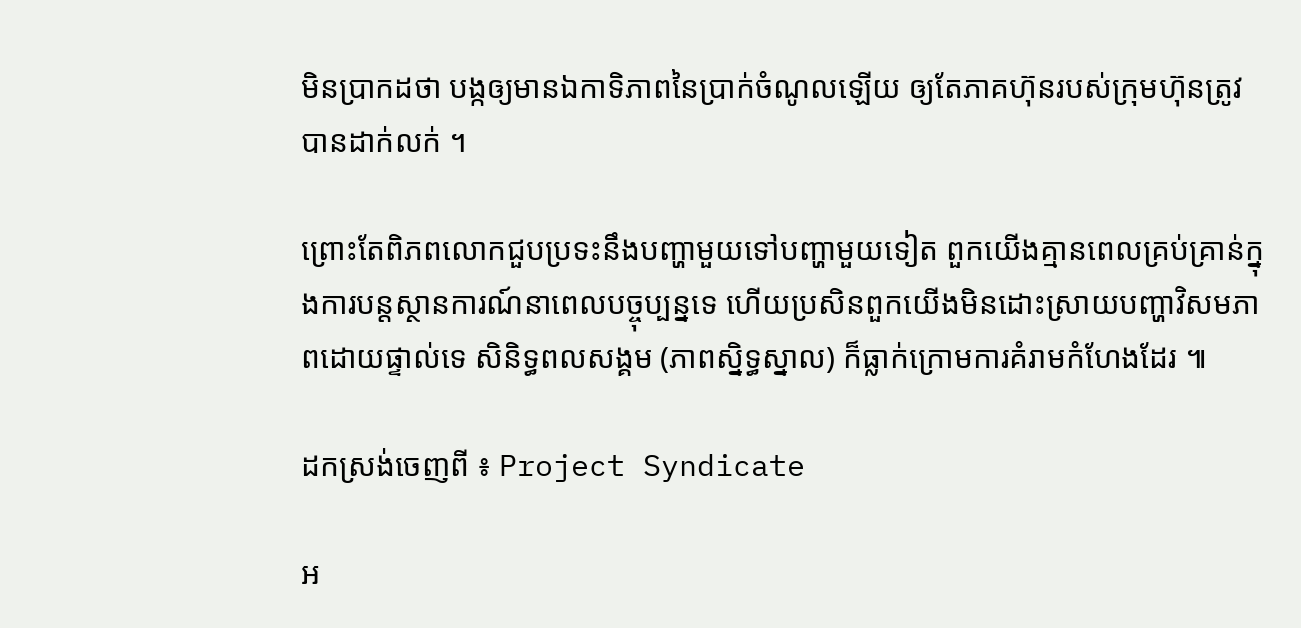មិនប្រាកដថា បង្កឲ្យមានឯកាទិភាពនៃប្រាក់ចំណូលឡើយ ឲ្យតែភាគហ៊ុនរបស់ក្រុមហ៊ុនត្រូវបានដាក់លក់ ។

ព្រោះតែពិភពលោកជួបប្រទះនឹងបញ្ហាមួយទៅបញ្ហាមួយទៀត ពួកយើងគ្មានពេលគ្រប់គ្រាន់ក្នុងការបន្តស្ថានការណ៍នាពេលបច្ចុប្បន្នទេ ហើយប្រសិនពួកយើងមិនដោះស្រាយបញ្ហាវិសមភាពដោយផ្ទាល់ទេ សិនិទ្ធពលសង្គម (ភាពស្និទ្ធស្នាល) ក៏ធ្លាក់ក្រោមការគំរាមកំហែងដែរ ៕

ដកស្រង់ចេញពី ៖ Project Syndicate

អ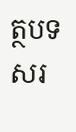ត្ថបទសរ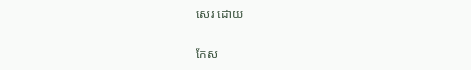សេរ ដោយ

កែស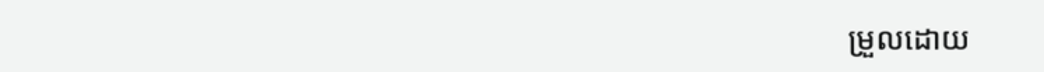ម្រួលដោយ